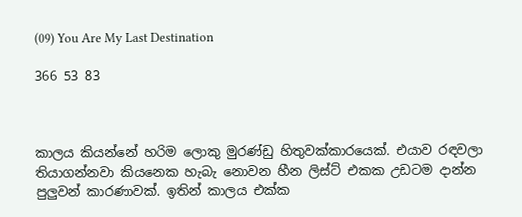(09) You Are My Last Destination

366 53 83



කාලය කියන්නේ හරිම ලොකු මුරණ්ඩු හිතුවක්කාරයෙක්. එයාව රඳවලා තියාගන්නවා කියනෙක හැබැ නොවන හීන ලිස්ට් එකක උඩටම දාන්න පුලුවන් කාරණාවක්. ඉතින් කාලය එක්ක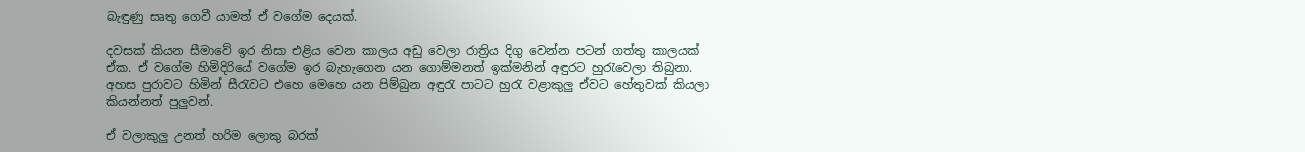බැඳුණු සෘතු ගෙවී යාමත් ඒ වගේම දෙයක්.

දවසක් කියන සීමාවේ ඉර නිසා එළිය වෙන කාලය අඩු වෙලා රාත්‍රිය දිගු වෙන්න පටන් ගත්තු කාලයක් ඒක. ඒ වගේම හිමිදිරියේ වගේම ඉර බැහැගෙන යන ගොම්මනත් ඉක්මනින් අඳුරට හුරැවෙලා තිබුනා. අහස පුරාවට හිමින් සීරැවට එහෙ මෙහෙ යන පිම්බුන අඳුරැ පාටට හුරැ වළාකුලු ඒවට හේතුවක් කියලා කියන්නත් පුලුවන්.

ඒ වලාකුලු උනත් හරිම ලොකු බරක්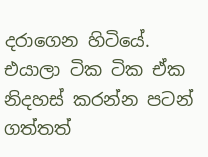දරාගෙන හිටියේ. එයාලා ටික ටික ඒක නිදහස් කරන්න පටන් ගත්තත්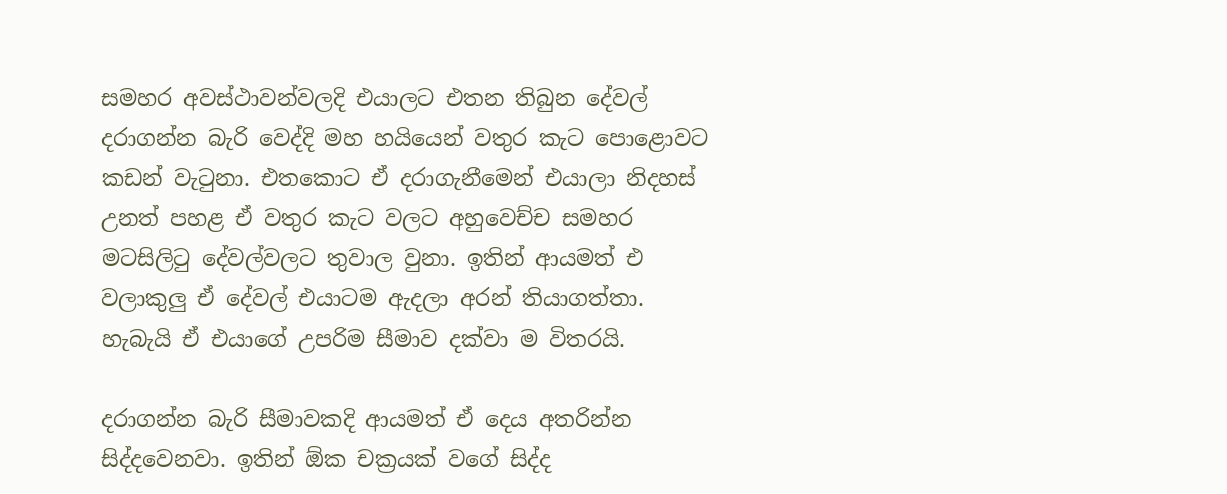සමහර අවස්ථාවන්වලදි එයාලට එතන තිබුන දේවල් දරාගන්න බැරි වෙද්දි මහ හයියෙන් වතුර කැට පොළොවට කඩන් වැටුනා. එතකොට ඒ දරාගැනීමෙන් එයාලා නිදහස් උනත් පහළ ඒ වතුර කැට වලට අහුවෙච්ච සමහර මටසිලිටු දේවල්වලට තුවාල වුනා. ඉතින් ආයමත් එ වලාකුලු ඒ දේවල් එයාටම ඇදලා අරන් තියාගත්තා. හැබැයි ඒ එයාගේ උපරිම සීමාව දක්වා ම විතරයි.

දරාගන්න බැරි සීමාවකදි ආයමත් ඒ දෙය අතරින්න සිද්දවෙනවා. ඉතින් ඕක චක්‍රයක් වගේ සිද්ද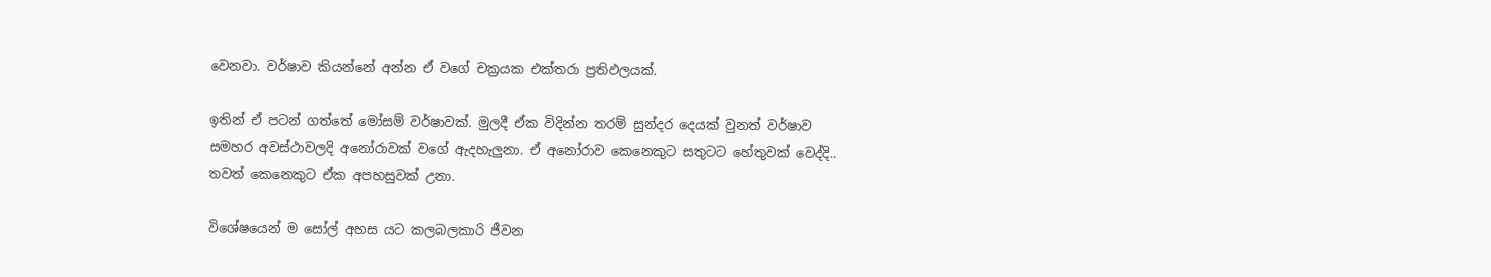වෙනවා. වර්ෂාව කියන්නේ අන්න ඒ වගේ චක්‍රයක එක්තරා ප්‍රතිඵලයක්.

ඉතින් ඒ පටන් ගත්තේ මෝසම් වර්ෂාවක්. මුලදී ඒක විදින්න තරම් සුන්දර දෙයක් වුනත් වර්ෂාව සමහර අවස්ථාවලදි අනෝරාවක් වගේ ඇදහැලුනා. ඒ අනෝරාව කෙනෙකුට සතුටට හේතුවක් වෙද්දි.. තවත් කෙනෙකුට ඒක අපහසුවක් උනා.

විශේෂයෙන් ම සෝල් අහස යට කලබලකාරි ජීවන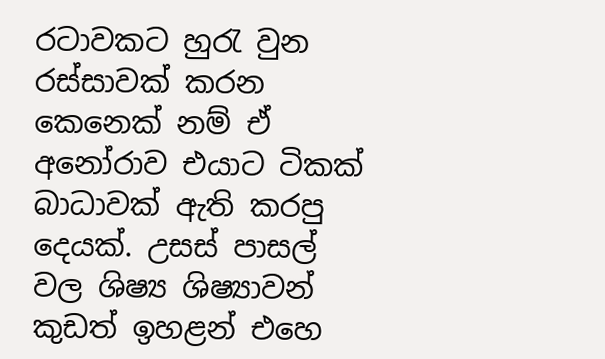රටාවකට හුරැ වුන රස්සාවක් කරන කෙනෙක් නම් ඒ අනෝරාව එයාට ටිකක් බාධාවක් ඇති කරපු දෙයක්. උසස් පාසල් වල ශිෂ්‍ය ශිෂ්‍යාවන් කුඩත් ඉහළන් එහෙ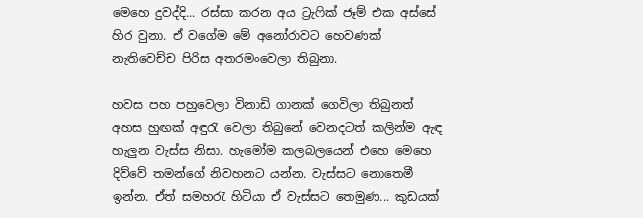මෙහෙ දුවද්දි... රස්සා කරන අය ට්‍රැෆික් ජෑම් එක අස්සේ හිර වුනා. ඒ වගේම මේ අනෝරාවට හෙවණක් නැතිවෙච්ච පිරිස අතරමංවෙලා තිබුනා.

හවස පහ පහුවෙලා විනාඩි ගානක් ගෙවිලා තිබුනත් අහස හුඟක් අඳුරැ වෙලා තිබුනේ වෙනදටත් කලින්ම ඇඳ හැලුන වැස්ස නිසා. හැමෝම කලබලයෙන් එහෙ මෙහෙ දිව්වේ තමන්ගේ නිවහනට යන්න. වැස්සට නොතෙමී ඉන්න. ඒත් සමහරැ හිටියා ඒ වැස්සට තෙමුණ... කුඩයක්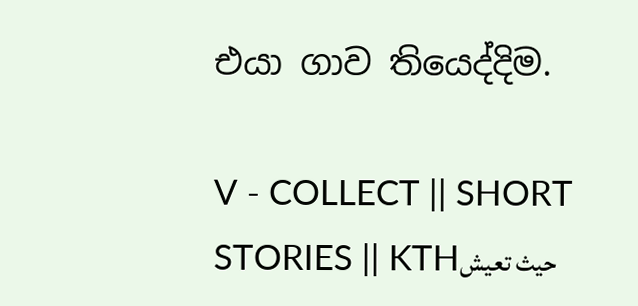එයා ගාව තියෙද්දිම.

V - COLLECT || SHORT STORIES || KTHحيث تعيش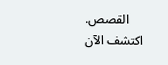القصص. اكتشف الآن